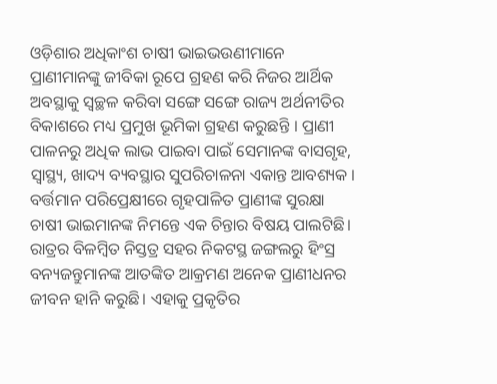ଓଡ଼ିଶାର ଅଧିକାଂଶ ଚାଷୀ ଭାଇଭଉଣୀମାନେ ପ୍ରାଣୀମାନଙ୍କୁ ଜୀବିକା ରୂପେ ଗ୍ରହଣ କରି ନିଜର ଆର୍ଥିକ ଅବସ୍ଥାକୁ ସ୍ୱଚ୍ଛଳ କରିବା ସଙ୍ଗେ ସଙ୍ଗେ ରାଜ୍ୟ ଅର୍ଥନୀତିର ବିକାଶରେ ମଧ୍ୟ ପ୍ରମୁଖ ଭୂମିକା ଗ୍ରହଣ କରୁଛନ୍ତି । ପ୍ରାଣୀ ପାଳନରୁ ଅଧିକ ଲାଭ ପାଇବା ପାଇଁ ସେମାନଙ୍କ ବାସଗୃହ, ସ୍ଵାସ୍ଥ୍ୟ, ଖାଦ୍ୟ ବ୍ୟବସ୍ଥାର ସୁପରିଚାଳନା ଏକାନ୍ତ ଆବଶ୍ୟକ ।
ବର୍ତ୍ତମାନ ପରିପ୍ରେକ୍ଷୀରେ ଗୃହପାଳିତ ପ୍ରାଣୀଙ୍କ ସୁରକ୍ଷା ଚାଷୀ ଭାଇମାନଙ୍କ ନିମନ୍ତେ ଏକ ଚିନ୍ତାର ବିଷୟ ପାଲଟିଛି। ରାତ୍ରର ବିଳମ୍ବିତ ନିସ୍ତତ୍ର ସହର ନିକଟସ୍ଥ ଜଙ୍ଗଲରୁ ହିଂସ୍ର ବନ୍ୟଜନ୍ତୁମାନଙ୍କ ଆତଙ୍କିତ ଆକ୍ରମଣ ଅନେକ ପ୍ରାଣୀଧନର ଜୀବନ ହାନି କରୁଛି। ଏହାକୁ ପ୍ରକୃତିର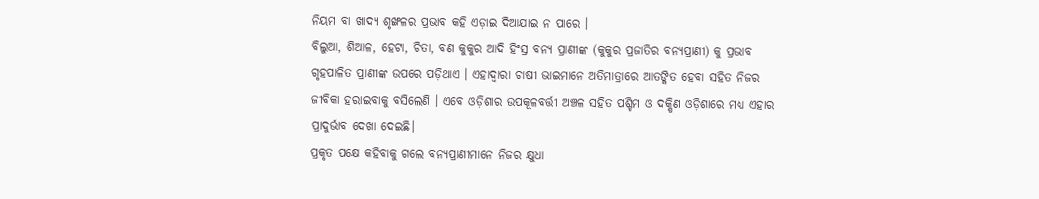ନିୟମ ବା ଖାଦ୍ୟ ଶୃଙ୍ଖଳର ପ୍ରଭାବ କହି ଏଡ଼ାଇ ଦିଆଯାଇ ନ ପାରେ ।
ବିଲୁଆ, ଶିଆଳ, ହେଟା, ଚିତା, ବଣ କୁକୁର ଆଦି ହିଂସ୍ର ବନ୍ୟ ପ୍ରାଣୀଙ୍କ (କୁକୁର ପ୍ରଜାତିର ବନ୍ୟପ୍ରାଣୀ) କୁ ପ୍ରଭାବ ଗୃହପାଳିତ ପ୍ରାଣୀଙ୍କ ଉପରେ ପଡ଼ିଥାଏ । ଏହାଦ୍ଵାରା ଚାଷୀ ଭାଇମାନେ ଅତିମାତ୍ରାରେ ଆତଙ୍କିତ ହେବା ସହିତ ନିଜର ଜୀବିକା ହରାଇବାକୁ ବସିଲେଣି । ଏବେ ଓଡ଼ିଶାର ଉପକୂଳବର୍ତ୍ତୀ ଅଞ୍ଚଳ ସହିତ ପଶ୍ଚିମ ଓ ଦକ୍ଷିଣ ଓଡ଼ିଶାରେ ମଧ୍ୟ ଏହାର ପ୍ରାଦୁର୍ଭାବ ଦେଖା ଦେଇଛି।
ପ୍ରକୃତ ପକ୍ଷେ କହିବାକୁ ଗଲେ ବନ୍ୟପ୍ରାଣୀମାନେ ନିଜର କ୍ଷୁଧା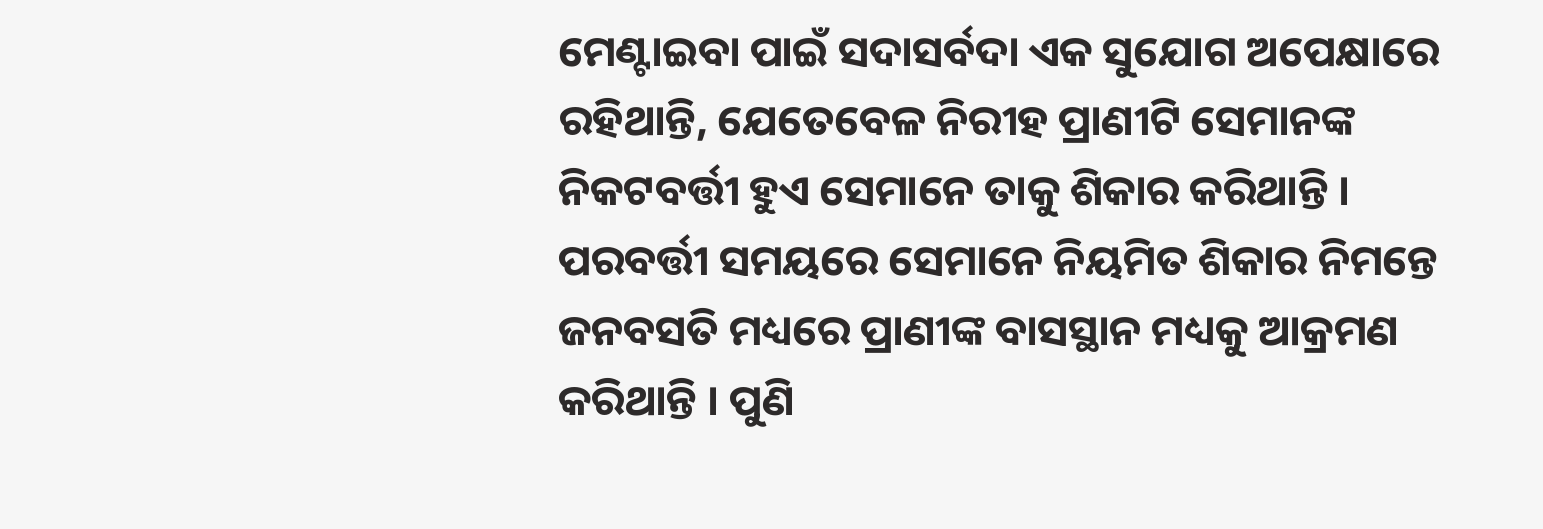ମେଣ୍ଟାଇବା ପାଇଁ ସଦାସର୍ବଦା ଏକ ସୁଯୋଗ ଅପେକ୍ଷାରେ ରହିଥାନ୍ତି, ଯେତେବେଳ ନିରୀହ ପ୍ରାଣୀଟି ସେମାନଙ୍କ ନିକଟବର୍ତ୍ତୀ ହୁଏ ସେମାନେ ତାକୁ ଶିକାର କରିଥାନ୍ତି । ପରବର୍ତ୍ତୀ ସମୟରେ ସେମାନେ ନିୟମିତ ଶିକାର ନିମନ୍ତେ ଜନବସତି ମଧ୍ୟରେ ପ୍ରାଣୀଙ୍କ ବାସସ୍ଥାନ ମଧ୍ୟକୁ ଆକ୍ରମଣ କରିଥାନ୍ତି । ପୁଣି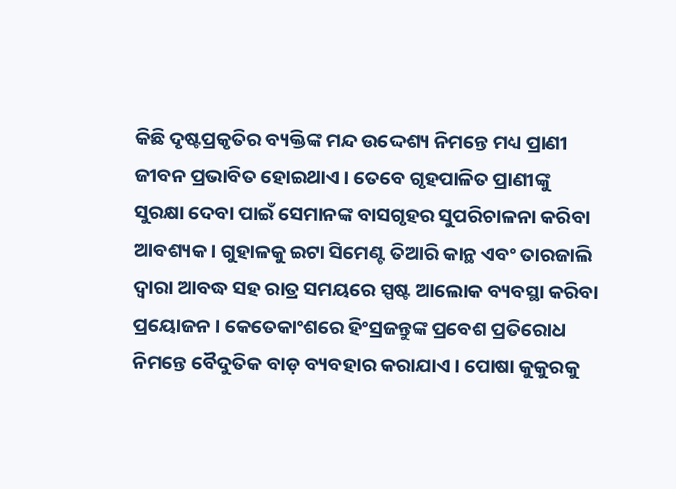କିଛି ଦୃଷ୍ଟପ୍ରକୃତିର ବ୍ୟକ୍ତିଙ୍କ ମନ୍ଦ ଉଦ୍ଦେଶ୍ୟ ନିମନ୍ତେ ମଧ୍ୟ ପ୍ରାଣୀ ଜୀବନ ପ୍ରଭାବିତ ହୋଇଥାଏ । ତେବେ ଗୃହପାଳିତ ପ୍ରାଣୀଙ୍କୁ ସୁରକ୍ଷା ଦେବା ପାଇଁ ସେମାନଙ୍କ ବାସଗୃହର ସୁପରିଚାଳନା କରିବା ଆବଶ୍ୟକ । ଗୁହାଳକୁ ଇଟା ସିମେଣ୍ଟ ତିଆରି କାନ୍ଥ ଏବଂ ତାରଜାଲି ଦ୍ଵାରା ଆବଦ୍ଧ ସହ ରାତ୍ର ସମୟରେ ସ୍ପଷ୍ଟ ଆଲୋକ ବ୍ୟବସ୍ଥା କରିବା ପ୍ରୟୋଜନ । କେତେକାଂଶରେ ହିଂସ୍ରଜନ୍ତୁଙ୍କ ପ୍ରବେଶ ପ୍ରତିରୋଧ ନିମନ୍ତେ ବୈଦୁତିକ ବାଡ଼ ବ୍ୟବହାର କରାଯାଏ । ପୋଷା କୁକୁରକୁ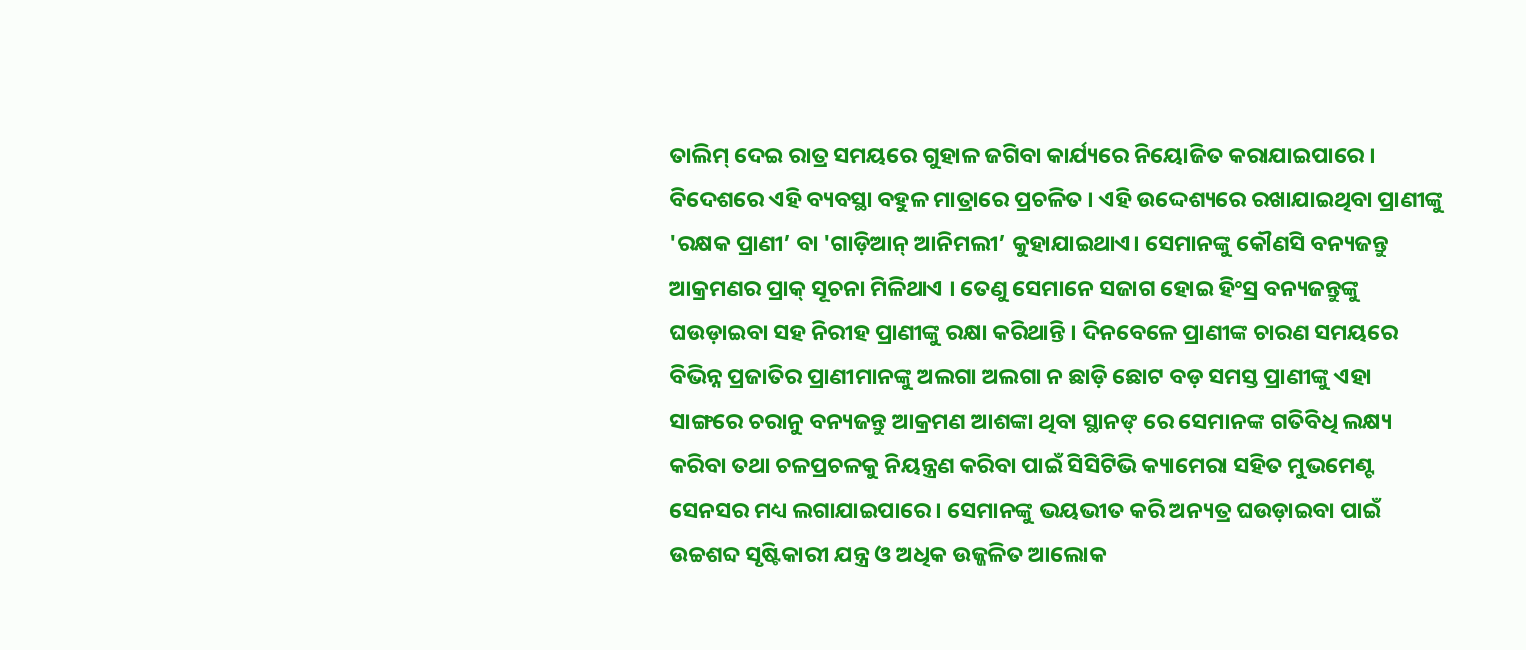ତାଲିମ୍ ଦେଇ ରାତ୍ର ସମୟରେ ଗୁହାଳ ଜଗିବା କାର୍ଯ୍ୟରେ ନିୟୋଜିତ କରାଯାଇପାରେ । ବିଦେଶରେ ଏହି ବ୍ୟବସ୍ଥା ବହୁଳ ମାତ୍ରାରେ ପ୍ରଚଳିତ । ଏହି ଉଦ୍ଦେଶ୍ୟରେ ରଖାଯାଇଥିବା ପ୍ରାଣୀଙ୍କୁ 'ରକ୍ଷକ ପ୍ରାଣୀ’ ବା 'ଗାଡ଼ିଆନ୍ ଆନିମଲୀ’ କୁହାଯାଇଥାଏ। ସେମାନଙ୍କୁ କୌଣସି ବନ୍ୟଜନ୍ତୁ ଆକ୍ରମଣର ପ୍ରାକ୍ ସୂଚନା ମିଳିଥାଏ । ତେଣୁ ସେମାନେ ସଜାଗ ହୋଇ ହିଂସ୍ର ବନ୍ୟଜନ୍ତୁଙ୍କୁ ଘଉଡ଼ାଇବା ସହ ନିରୀହ ପ୍ରାଣୀଙ୍କୁ ରକ୍ଷା କରିଥାନ୍ତି । ଦିନବେଳେ ପ୍ରାଣୀଙ୍କ ଚାରଣ ସମୟରେ ବିଭିନ୍ନ ପ୍ରଜାତିର ପ୍ରାଣୀମାନଙ୍କୁ ଅଲଗା ଅଲଗା ନ ଛାଡ଼ି ଛୋଟ ବଡ଼ ସମସ୍ତ ପ୍ରାଣୀଙ୍କୁ ଏହା ସାଙ୍ଗରେ ଚରାନୁ ବନ୍ୟଜନ୍ତୁ ଆକ୍ରମଣ ଆଶଙ୍କା ଥିବା ସ୍ଥାନଙ୍ ରେ ସେମାନଙ୍କ ଗତିବିଧି ଲକ୍ଷ୍ୟ କରିବା ତଥା ଚଳପ୍ରଚଳକୁ ନିୟନ୍ତ୍ରଣ କରିବା ପାଇଁ ସିସିଟିଭି କ୍ୟାମେରା ସହିତ ମୁଭମେଣ୍ଟ ସେନସର ମଧ୍ୟ ଲଗାଯାଇପାରେ । ସେମାନଙ୍କୁ ଭୟଭୀତ କରି ଅନ୍ୟତ୍ର ଘଉଡ଼ାଇବା ପାଇଁ ଉଚ୍ଚଶବ୍ଦ ସୃଷ୍ଟିକାରୀ ଯନ୍ତ୍ର ଓ ଅଧିକ ଉଜ୍ଜଳିତ ଆଲୋକ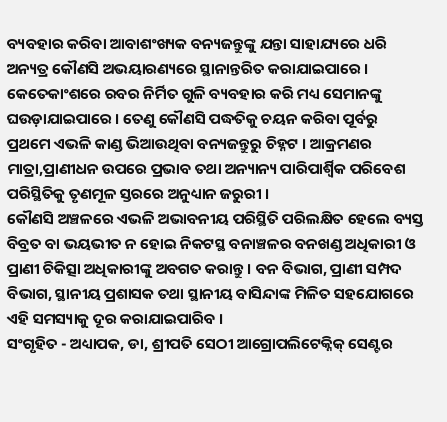ବ୍ୟବହାର କରିବା ଆବାଶଂଖ୍ୟକ ବନ୍ୟଜନ୍ତୁଙ୍କୁ ଯନ୍ତା ସାହାଯ୍ୟରେ ଧରି ଅନ୍ୟତ୍ର କୌଣସି ଅଭୟାରଣ୍ୟରେ ସ୍ଥାନାନ୍ତରିତ କରାଯାଇପାରେ । କେତେକାଂଶରେ ରବର ନିର୍ମିତ ଗୁଳି ବ୍ୟବହାର କରି ମଧ୍ୟ ସେମାନଙ୍କୁ ଘଉଡ଼ାଯାଇପାରେ । ତେଣୁ କୌଣସି ପଦ୍ଧତିକୁ ଚୟନ କରିବା ପୂର୍ବରୁ ପ୍ରଥମେ ଏଭଳି କାଣ୍ଡ ଭିଆଉଥିବା ବନ୍ୟଜନ୍ତୁରୁ ଚିହ୍ନଟ । ଆକ୍ରମଣର ମାତ୍ରା,ପ୍ରାଣୀଧନ ଉପରେ ପ୍ରଭାବ ତଥା ଅନ୍ୟାନ୍ୟ ପାରିପାର୍ଶ୍ଵିକ ପରିବେଶ ପରିସ୍ଥିତିକୁ ତୃଣମୂଳ ସ୍ତରରେ ଅନୁଧ୍ୟାନ ଜରୁରୀ ।
କୌଣସି ଅଞ୍ଚଳରେ ଏଭଳି ଅଭାବନୀୟ ପରିସ୍ଥିତି ପରିଲକ୍ଷିତ ହେଲେ ବ୍ୟସ୍ତ ବିବ୍ରତ ବା ଭୟଭୀତ ନ ହୋଇ ନିକଟସ୍ଥ ବନାଞ୍ଚଳର ବନଖଣ୍ଡ ଅଧିକାରୀ ଓ ପ୍ରାଣୀ ଚିକିତ୍ସା ଅଧିକାରୀଙ୍କୁ ଅବଗତ କରାନ୍ତୁ । ବନ ବିଭାଗ, ପ୍ରାଣୀ ସମ୍ପଦ ବିଭାଗ, ସ୍ଥାନୀୟ ପ୍ରଶାସକ ତଥା ସ୍ଥାନୀୟ ବାସିନ୍ଦାଙ୍କ ମିଳିତ ସହଯୋଗରେ ଏହି ସମସ୍ୟାକୁ ଦୂର କରାଯାଇପାରିବ ।
ସଂଗୃହିତ - ଅଧ୍ୟାପକ, ଡା, ଶ୍ରୀପତି ସେଠୀ ଆଗ୍ରୋପଲିଟେକ୍ନିକ୍ ସେଣ୍ଟର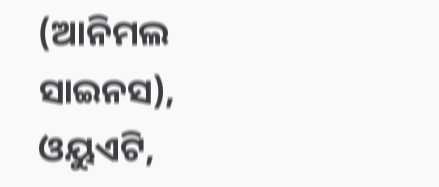(ଆନିମଲ ସାଇନସ), ଓୟୁଏଟି,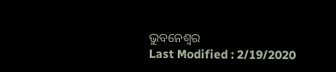ଭୁବନେଶ୍ଵର
Last Modified : 2/19/2020